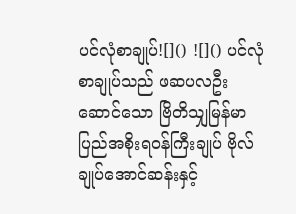ပင်လုံစာချုပ်![]() ![]() ပင်လုံစာချုပ်သည် ဖဆပလဦးဆောင်သော ဗြိတိသျှမြန်မာပြည်အစိုးရဝန်ကြီးချုပ် ဗိုလ်ချုပ်အောင်ဆန်းနှင့်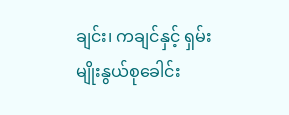ချင်း၊ ကချင်နှင့် ရှမ်းမျိုးနွယ်စုခေါင်း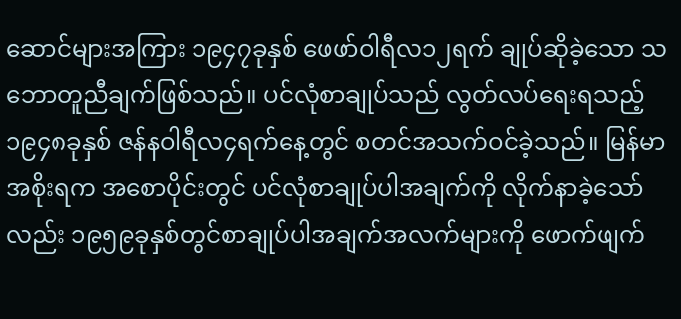ဆောင်များအကြား ၁၉၄၇ခုနှစ် ဖေဖာ်ဝါရီလ၁၂ရက် ချုပ်ဆိုခဲ့သော သဘောတူညီချက်ဖြစ်သည်။ ပင်လုံစာချုပ်သည် လွတ်လပ်ရေးရသည့် ၁၉၄၈ခုနှစ် ဇန်နဝါရီလ၄ရက်နေ့တွင် စတင်အသက်ဝင်ခဲ့သည်။ မြန်မာအစိုးရက အစောပိုင်းတွင် ပင်လုံစာချုပ်ပါအချက်ကို လိုက်နာခဲ့သော်လည်း ၁၉၅၉ခုနှစ်တွင်စာချုပ်ပါအချက်အလက်များကို ဖောက်ဖျက်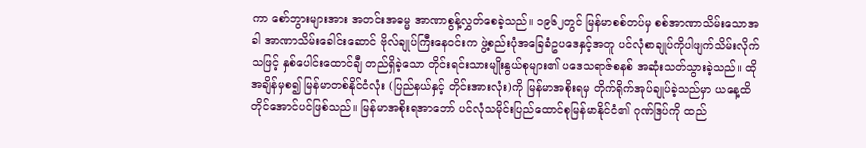ကာ စော်ဘွားများအား အတင်းအဓမ္မ အာဏာစွန့်လွှတ်စေခဲ့သည်။ ၁၉၆၂တွင် မြန်မာစစ်တပ်မှ စစ်အာဏာသိမ်းသောအခါ အာဏာသိမ်းခေါင်းဆောင် ဗိုလ်ချုပ်ကြီးနေဝင်းက ဖွဲ့စည်းပုံအခြေခံဥပဒေနှင့်အတူ ပင်လုံစာချုပ်ကိုပါဖျက်သိမ်းလိုက်သဖြင့် နှစ်ပေါင်းထောင်ချီ တည်ရှိခဲ့သော တိုင်းရင်းသားမျိုးနွယ်စုများ၏ ပဒေသရာဇ်စနစ် အဆုံးသတ်သွားခဲ့သည်။ ထိုအချိန်မှစ၍ မြန်မာတစ်နိုင်ငံလုံး (ပြည်နယ်နှင့် တိုင်းအားလုံး)ကို မြန်မာအစိုးရမှ တိုက်ရိုက်အုပ်ချုပ်ခဲ့သည်မှာ ယနေ့ထိတိုင်အောင်ပင်ဖြစ်သည်။ မြန်မာအစိုးရအာဘော် ပင်လုံသမိုင်းပြည်ထောင်စုမြန်မာနိုင်ငံ၏ ဂုဏ်ဒြပ်ကို ထည်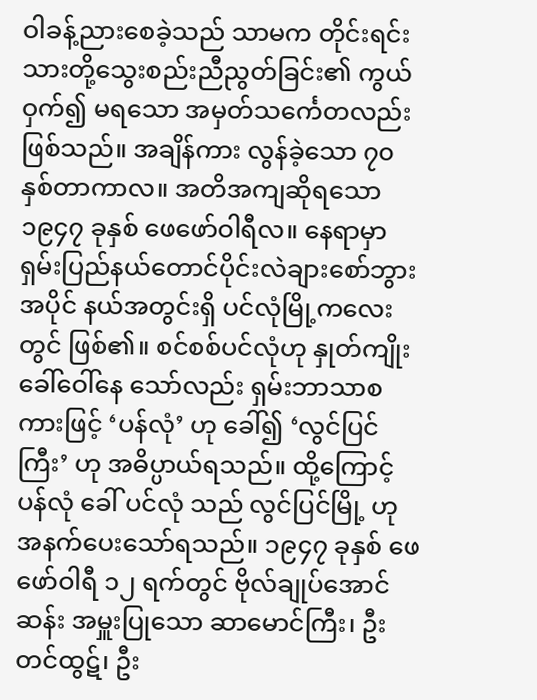ဝါခန့်ညားစေခဲ့သည် သာမက တိုင်းရင်းသားတို့သွေးစည်းညီညွတ်ခြင်း၏ ကွယ်ဝှက်၍ မရသော အမှတ်သင်္ကေတလည်း ဖြစ်သည်။ အချိန်ကား လွန်ခဲ့သော ၇၀ နှစ်တာကာလ။ အတိအကျဆိုရသော ၁၉၄၇ ခုနှစ် ဖေဖော်ဝါရီလ။ နေရာမှာ ရှမ်းပြည်နယ်တောင်ပိုင်းလဲချားစော်ဘွားအပိုင် နယ်အတွင်းရှိ ပင်လုံမြို့ကလေးတွင် ဖြစ်၏။ စင်စစ်ပင်လုံဟု နှုတ်ကျိုးခေါ်ဝေါ်နေ သော်လည်း ရှမ်းဘာသာစကားဖြင့် ‘ပန်လုံ’ ဟု ခေါ်၍ ‘လွင်ပြင်ကြီး’ ဟု အဓိပ္ပာယ်ရသည်။ ထို့ကြောင့် ပန်လုံ ခေါ် ပင်လုံ သည် လွင်ပြင်မြို့ ဟု အနက်ပေးသော်ရသည်။ ၁၉၄၇ ခုနှစ် ဖေဖော်ဝါရီ ၁၂ ရက်တွင် ဗိုလ်ချုပ်အောင်ဆန်း အမှူးပြုသော ဆာမောင်ကြီး၊ ဦးတင်ထွဋ်၊ ဦး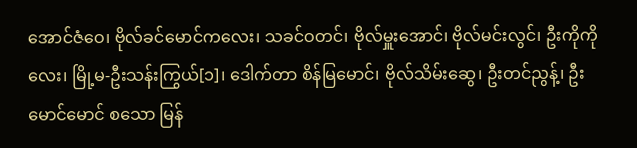အောင်ဇံဝေ၊ ဗိုလ်ခင်မောင်ကလေး၊ သခင်ဝတင်၊ ဗိုလ်မှူးအောင်၊ ဗိုလ်မင်းလွင်၊ ဦးကိုကိုလေး၊ မြို့မ-ဦးသန်းကြွယ်[၁]၊ ဒေါက်တာ စိန်မြမောင်၊ ဗိုလ်သိမ်းဆွေ၊ ဦးတင်ညွန့်၊ ဦးမောင်မောင် စသော မြန်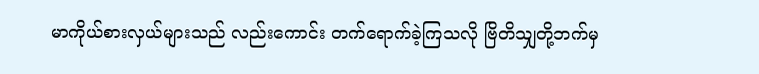မာကိုယ်စားလှယ်များသည် လည်းကောင်း တက်ရောက်ခဲ့ကြသလို ဗြိတိသျှတို့ဘက်မှ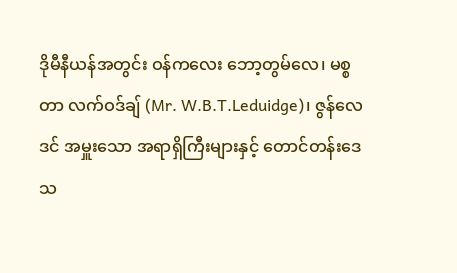ဒိုမီနီယန်အတွင်း ဝန်ကလေး ဘော့တွမ်လေ၊ မစ္စတာ လက်ဝဒ်ချ် (Mr. W.B.T.Leduidge)၊ ဇွန်လေဒင် အမှူးသော အရာရှိကြီးများနှင့် တောင်တန်းဒေသ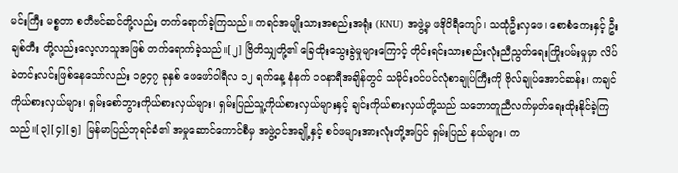မင်းကြီး မစ္စတာ စတီဗင်ဆင်တို့လည်း တက်ရောက်ခဲ့ကြသည်။ ကရင်အမျိုးသားအစည်းအရုံး (KNU) အဖွဲ့မှ ဖဒိုဝိရီကျော်၊ သထုံဦးလှဖေ၊ စောစံကေးနှင့် ဦးချစ်တီး တို့လည်းလေ့လာသူအဖြစ် တက်ရောက်ခဲ့သည်။[၂] ဗြိတိသျှတို့၏ ခြေထိုးသွေးခွဲမှုများကြောင့် တိုင်းရင်းသားစည်းလုံးညီညွတ်ရေးကြိုးပမ်းမှုမှာ လိပ်ခဲတင်းလင်းဖြစ်နေသော်လည်း ၁၉၄၇ ခုနှစ် ဖေဖော်ဝါရီလ ၁၂ ရက်နေ့ နံနက် ၁၀နာရီအချိန်တွင် သမိုင်းဝင်ပင်လုံစာချုပ်ကြီးကို ဗိုလ်ချုပ်အောင်ဆန်း၊ ကချင်ကိုယ်စားလှယ်များ၊ ရှမ်းစော်ဘွားကိုယ်စားလှယ်များ၊ ရှမ်းပြည်သူ့ကိုယ်စားလှယ်များနှင့် ချင်းကိုယ်စားလှယ်တို့သည် သဘောတူညီလက်မှတ်ရေးထိုးနိုင်ခဲ့ကြသည်။[၃][၄][၅] မြန်မာပြည်ဘုရင်ခံ၏ အမှုဆောင်ကောင်စီမှ အဖွဲ့ဝင်အချို့နှင့် စဝ်ဖများအားလုံးတို့အပြင် ရှမ်းပြည် နယ်များ၊ က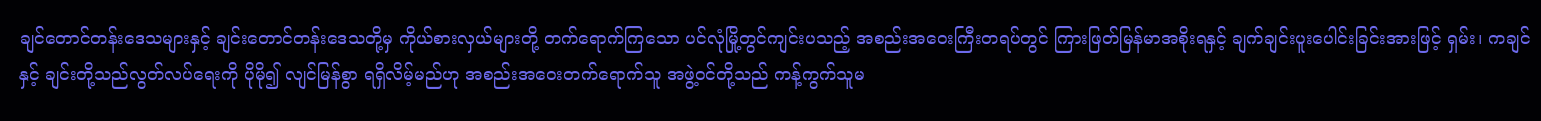ချင်တောင်တန်းဒေသများနှင့် ချင်းတောင်တန်းဒေသတို့မှ ကိုယ်စားလှယ်များတို့ တက်ရောက်ကြသော ပင်လုံမြို့တွင်ကျင်းပသည့် အစည်းအဝေးကြီးတရပ်တွင် ကြားဖြတ်မြန်မာအစိုးရနှင့် ချက်ချင်းပူးပေါင်းခြင်းအားဖြင့် ရှမ်း၊ ကချင်နှင့် ချင်းတို့သည်လွတ်လပ်ရေးကို ပိုမို၍ လျင်မြန်စွာ ရရှိလိမ့်မည်ဟု အစည်းအဝေးတက်ရောက်သူ အဖွဲ့ဝင်တို့သည် ကန့်ကွက်သူမ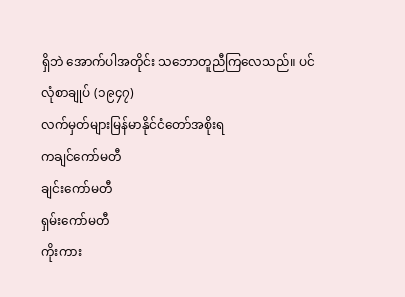ရှိဘဲ အောက်ပါအတိုင်း သဘောတူညီကြလေသည်။ ပင်လုံစာချုပ် (၁၉၄၇)
လက်မှတ်များမြန်မာနိုင်ငံတော်အစိုးရ
ကချင်ကော်မတီ
ချင်းကော်မတီ
ရှမ်းကော်မတီ
ကိုးကား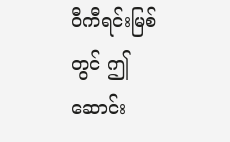ဝီကီရင်းမြစ်တွင် ဤဆောင်း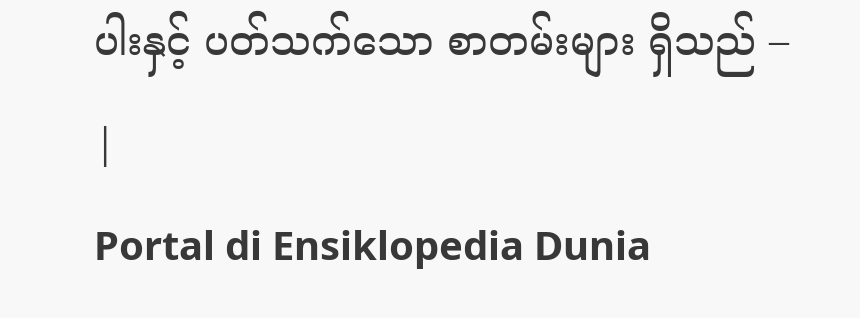ပါးနှင့် ပတ်သက်သော စာတမ်းများ ရှိသည် –
|
Portal di Ensiklopedia Dunia